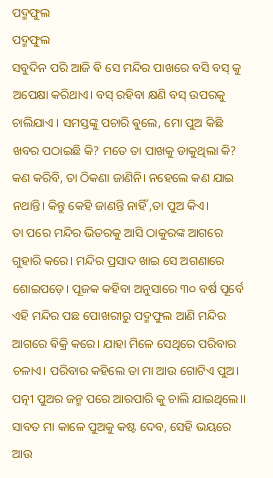ପଦ୍ମଫୁଲ
ପଦ୍ମଫୁଲ
ସବୁଦିନ ପରି ଆଜି ଵି ସେ ମନ୍ଦିର ପାଖରେ ବସି ବସ୍ କୁ ଅପେକ୍ଷା କରିଥାଏ। ବସ୍ ରହିବା କ୍ଷଣି ବସ୍ ଉପରକୁ ଚାଲିଯାଏ । ସମସ୍ତଙ୍କୁ ପଚାରି ଵୁଲେ, ମୋ ପୁଅ କିଛି ଖବର ପଠାଇଛି କି? ମତେ ତା ପାଖକୁ ଡାକୁଥିଲା କି? କଣ କରିବି, ତା ଠିକଣା ଜାଣିନି। ନହେଲେ କଣ ଯାଇ ନଥାନ୍ତି। କିନ୍ତୁ କେହି ଜାଣନ୍ତି ନାହିଁ ,ତା ପୁଅ କିଏ।
ତା ପରେ ମନ୍ଦିର ଭିତରକୁ ଆସି ଠାକୁରଙ୍କ ଆଗରେ ଗୁହାରି କରେ। ମନ୍ଦିର ପ୍ରସାଦ ଖାଇ ସେ ଅଗଣାରେ ଶୋଇପଡ଼େ। ପୂଜକ କହିବା ଅନୁସାରେ ୩୦ ବର୍ଷ ପୂର୍ବେ ଏହି ମନ୍ଦିର ପଛ ପୋଖରୀରୁ ପଦ୍ମଫୁଲ ଆଣି ମନ୍ଦିର ଆଗରେ ଵିକ୍ରି କରେ। ଯାହା ମିଳେ ସେଥିରେ ପରିବାର ଚଳାଏ। ପରିବାର କହିଲେ ତା ମା ଆଉ ଗୋଟିଏ ପୁଅ। ପତ୍ନୀ ପୁଅର ଜନ୍ମ ପରେ ଆରପାରି କୁ ଚାଲି ଯାଇଥିଲେ।। ସାବତ ମା କାଳେ ପୁଅକୁ କଷ୍ଟ ଦେବ, ସେହି ଭୟରେ ଆଉ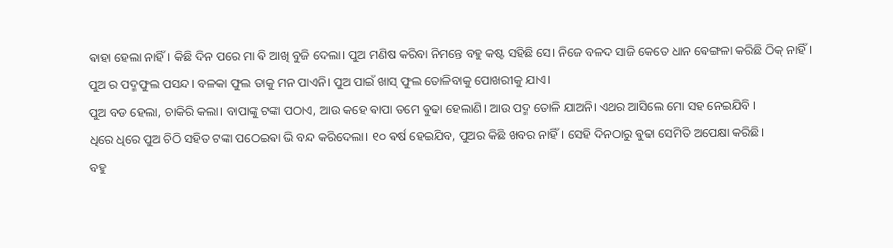ଵାହା ହେଲା ନାହିଁ। କିଛି ଦିନ ପରେ ମା ଵି ଆଖି ବୁଜି ଦେଲା। ପୁଅ ମଣିଷ କରିବା ନିମନ୍ତେ ବହୁ କଷ୍ଟ ସହିଛି ସେ। ନିଜେ ବଳଦ ସାଜି କେତେ ଧାନ ଵେଙ୍ଗଳା କରିଛି ଠିକ୍ ନାହିଁ।
ପୁଅ ର ପଦ୍ମଫୁଲ ପସନ୍ଦ। ବଳକା ଫୁଲ ତାକୁ ମନ ପାଏନି। ପୁଅ ପାଇଁ ଖାସ୍ ଫୁଲ ତୋଳିବାକୁ ପୋଖରୀକୁ ଯାଏ।
ପୁଅ ବଡ ହେଲା, ଚାକିରି କଲା। ବାପାଙ୍କୁ ଟଙ୍କା ପଠାଏ, ଆଉ କହେ ଵାପା ତମେ ଵୁଢା ହେଲାଣି। ଆଉ ପଦ୍ମ ତୋଳି ଯାଅନି। ଏଥର ଆସିଲେ ମୋ ସହ ନେଇଯିବି ।
ଧିରେ ଧିରେ ପୁଅ ଚିଠି ସହିତ ଟଙ୍କା ପଠେଇଵା ଭି ବନ୍ଦ କରିଦେଲା। ୧୦ ଵର୍ଷ ହେଇଯିବ, ପୁଅର କିଛି ଖବର ନାହିଁ। ସେହି ଦିନଠାରୁ ଵୁଢା ସେମିତି ଅପେକ୍ଷା କରିଛି।
ବହୁ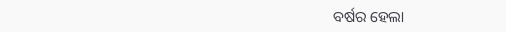ବର୍ଷର ହେଲା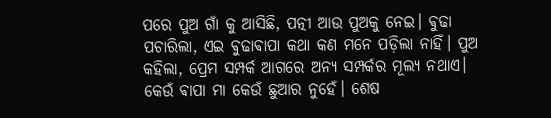ପରେ ପୁଅ ଗାଁ କୁ ଆସିଛି, ପତ୍ନୀ ଆଉ ପୁଅକୁ ନେଇ। ଵୁଢା ପଚାରିଲା, ଏଇ ଵୁଢାଵାପା କଥା କଣ ମନେ ପଡ଼ିଲା ନାହିଁ। ପୁଅ କହିଲା, ପ୍ରେମ ସମ୍ପର୍କ ଆଗରେ ଅନ୍ୟ ସମ୍ପର୍କର ମୂଲ୍ୟ ନଥାଏ। କେଉଁ ଵାପା ମା କେଉଁ ଛୁଆର ନୁହେଁ। ଶେଷ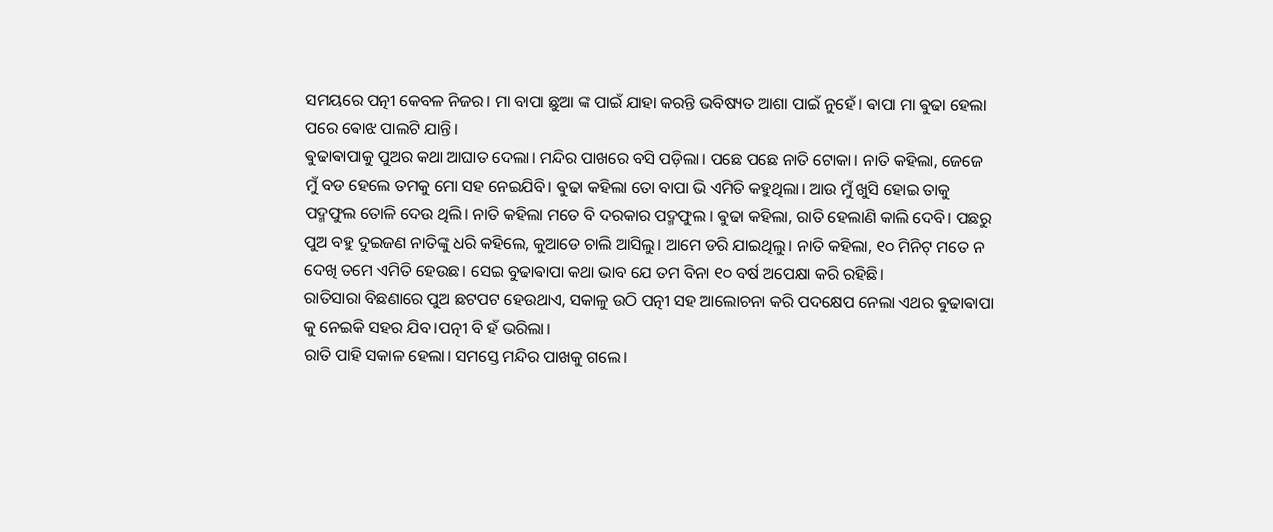ସମୟରେ ପତ୍ନୀ କେବଳ ନିଜର। ମା ବାପା ଛୁଆ ଙ୍କ ପାଇଁ ଯାହା କରନ୍ତି ଭବିଷ୍ୟତ ଆଶା ପାଇଁ ନୁହେଁ। ଵାପା ମା ଵୁଢା ହେଲା ପରେ ଵୋଝ ପାଲଟି ଯାନ୍ତି।
ଵୁଢାଵାପାକୁ ପୁଅର କଥା ଆଘାତ ଦେଲା। ମନ୍ଦିର ପାଖରେ ବସି ପଡ଼ିଲା। ପଛେ ପଛେ ନାତି ଟୋକା। ନାତି କହିଲା, ଜେଜେ ମୁଁ ବଡ ହେଲେ ତମକୁ ମୋ ସହ ନେଇଯିବି। ଵୁଢା କହିଲା ତୋ ବାପା ଭି ଏମିତି କହୁଥିଲା। ଆଉ ମୁଁ ଖୁସି ହୋଇ ତାକୁ ପଦ୍ମଫୁଲ ତୋଳି ଦେଉ ଥିଲି। ନାତି କହିଲା ମତେ ବି ଦରକାର ପଦ୍ମଫୁଲ । ଵୁଢା କହିଲା, ରାତି ହେଲାଣି କାଲି ଦେବି। ପଛରୁ ପୁଅ ବହୁ ଦୁଇଜଣ ନାତିଙ୍କୁ ଧରି କହିଲେ, କୁଆଡେ ଚାଲି ଆସିଲୁ। ଆମେ ଡରି ଯାଇଥିଲୁ। ନାତି କହିଲା, ୧୦ ମିନିଟ୍ ମତେ ନ ଦେଖି ତମେ ଏମିତି ହେଉଛ। ସେଇ ବୁଢାଵାପା କଥା ଭାବ ଯେ ତମ ବିନା ୧୦ ବର୍ଷ ଅପେକ୍ଷା କରି ରହିଛି।
ରାତିସାରା ବିଛଣାରେ ପୁଅ ଛଟପଟ ହେଉଥାଏ, ସକାଳୁ ଉଠି ପତ୍ନୀ ସହ ଆଲୋଚନା କରି ପଦକ୍ଷେପ ନେଲା ଏଥର ଵୁଢାଵାପା କୁ ନେଇକି ସହର ଯିବ।ପତ୍ନୀ ବି ହଁ ଭରିଲା।
ରାତି ପାହି ସକାଳ ହେଲା। ସମସ୍ତେ ମନ୍ଦିର ପାଖକୁ ଗଲେ।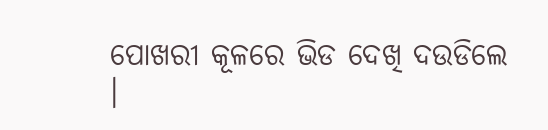ପୋଖରୀ କୂଳରେ ଭିଡ ଦେଖି ଦଉଡିଲେ ।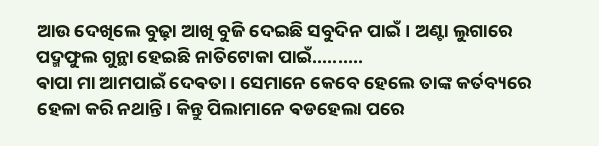ଆଉ ଦେଖିଲେ ବୁଢ଼ା ଆଖି ବୁଜି ଦେଇଛି ସବୁଦିନ ପାଇଁ। ଅଣ୍ଟା ଲୁଗାରେ ପଦ୍ମଫୁଲ ଗୁନ୍ଥା ହେଇଛି ନାତିଟୋକା ପାଇଁ..........
ଵାପା ମା ଆମପାଇଁ ଦେଵତା। ସେମାନେ କେବେ ହେଲେ ତାଙ୍କ କର୍ତବ୍ୟରେ ହେଳା କରି ନଥାନ୍ତି। କିନ୍ତୁ ପିଲାମାନେ ଵଡହେଲା ପରେ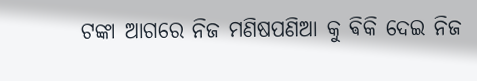ଟଙ୍କା ଆଗରେ ନିଜ ମଣିଷପଣିଆ କୁ ଵିକି ଦେଇ ନିଜ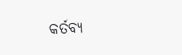କର୍ତବ୍ୟ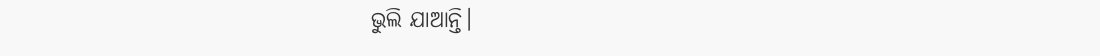ଭୁଲି ଯାଆନ୍ତି।